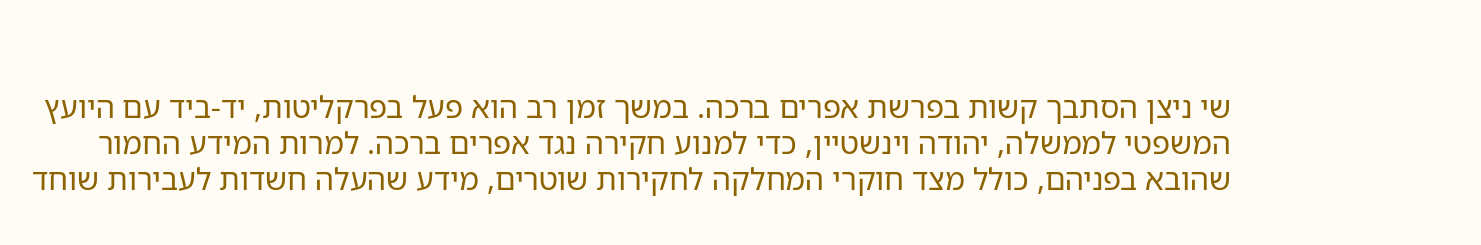שי ניצן הסתבך קשות בפרשת אפרים ברכה. במשך זמן רב הוא פעל בפרקליטות, יד-ביד עם היועץ המשפטי לממשלה, יהודה וינשטיין, כדי למנוע חקירה נגד אפרים ברכה. למרות המידע החמור שהובא בפניהם, כולל מצד חוקרי המחלקה לחקירות שוטרים, מידע שהעלה חשדות לעבירות שוחד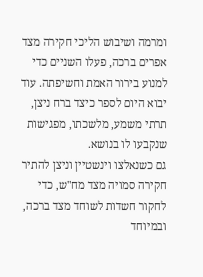ומרמה ושיבוש הליכי חקירה מצד אפרים ברכה, פעלו השניים כדי למנוע בירור האמת וחשיפתה. עוד יבוא היום לספר כיצד ברח ניצן, תרתי משמע, מלשכתו, מפגישות שנקבעו לו בנושא.
גם כשנאלצו וינשטיין וניצן להתיר חקירה סמויה מצד מח"ש, כדי לחקור חשדות לשוחד מצד ברכה, ובמיוחד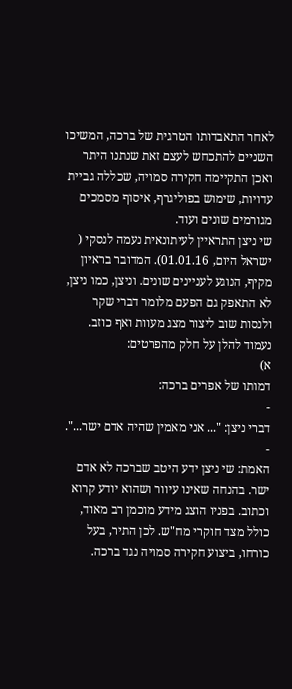לאחר התאבדותו הטרגית של ברכה, המשיכו השניים להתכחש לעצם זאת שנתנו היתר ואכן התקיימה חקירה סמויה, שכללה גביית עדויות, שימוש בפוליגרף, איסוף מסמכים מגורמים שונים ועוד.
שי ניצן התראיין לעיתונאית נעמה לנסקי (
ישראל היום, 01.01.16). המדובר בראיון מקיף, הנוגע לעניינים שונים. וניצן, כמו ניצן, לא התאפק גם הפעם מלומר דברי שקר ולנסות שוב ליצור מצג מעוות ואף כוזב. נעמוד להלן על חלק מהפרטים:
א)
דמותו של אפרים ברכה:
-
דברי ניצן: "... אני מאמין שהיה אדם ישר...".
-
האמת: שי ניצן ידע היטב שברכה לא אדם ישר. בהנחה שאינו עיוור ושהוא יודע קרוא וכתוב. בפניו הוצג מידע מוכמן רב מאוד, כולל מצד חוקרי מח"ש. לכן התיר, בעל כורחו, ביצוע חקירה סמויה נגד ברכה.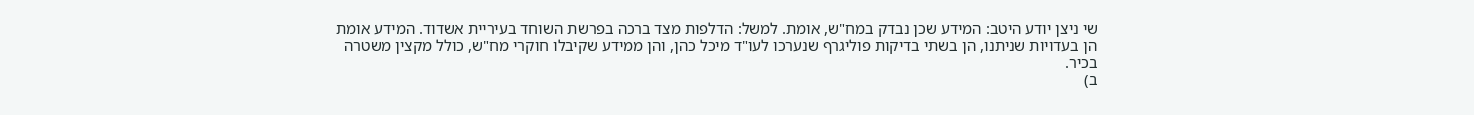שי ניצן יודע היטב: המידע שכן נבדק במח"ש, אומת. למשל: הדלפות מצד ברכה בפרשת השוחד בעיריית אשדוד. המידע אומת הן בעדויות שניתנו, הן בשתי בדיקות פוליגרף שנערכו לעו"ד מיכל כהן, והן ממידע שקיבלו חוקרי מח"ש, כולל מקצין משטרה בכיר.
ב)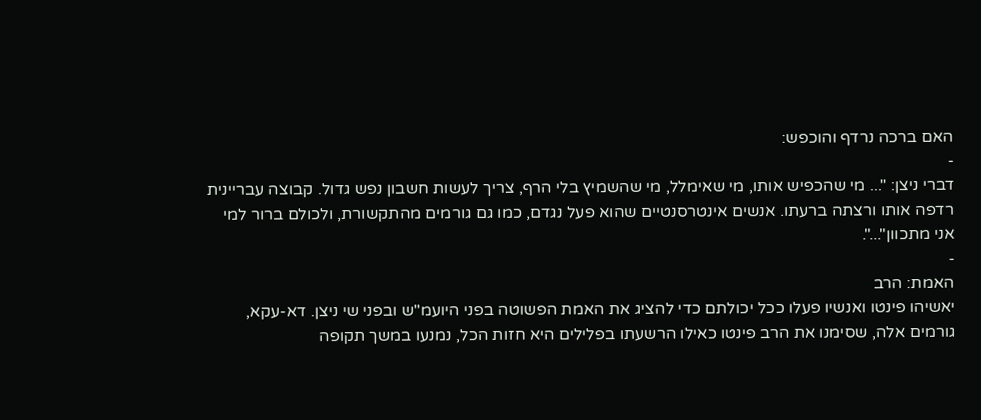האם ברכה נרדף והוכפש:
-
דברי ניצן: "... מי שהכפיש אותו, מי שאימלל, מי שהשמיץ בלי הרף, צריך לעשות חשבון נפש גדול. קבוצה עבריינית רדפה אותו ורצתה ברעתו. אנשים אינטרסנטיים שהוא פעל נגדם, כמו גם גורמים מהתקשורת, ולכולם ברור למי אני מתכוון"...".
-
האמת: הרב
יאשיהו פינטו ואנשיו פעלו ככל יכולתם כדי להציג את האמת הפשוטה בפני היועמ"ש ובפני שי ניצן. דא-עקא, גורמים אלה, שסימנו את הרב פינטו כאילו הרשעתו בפלילים היא חזות הכל, נמנעו במשך תקופה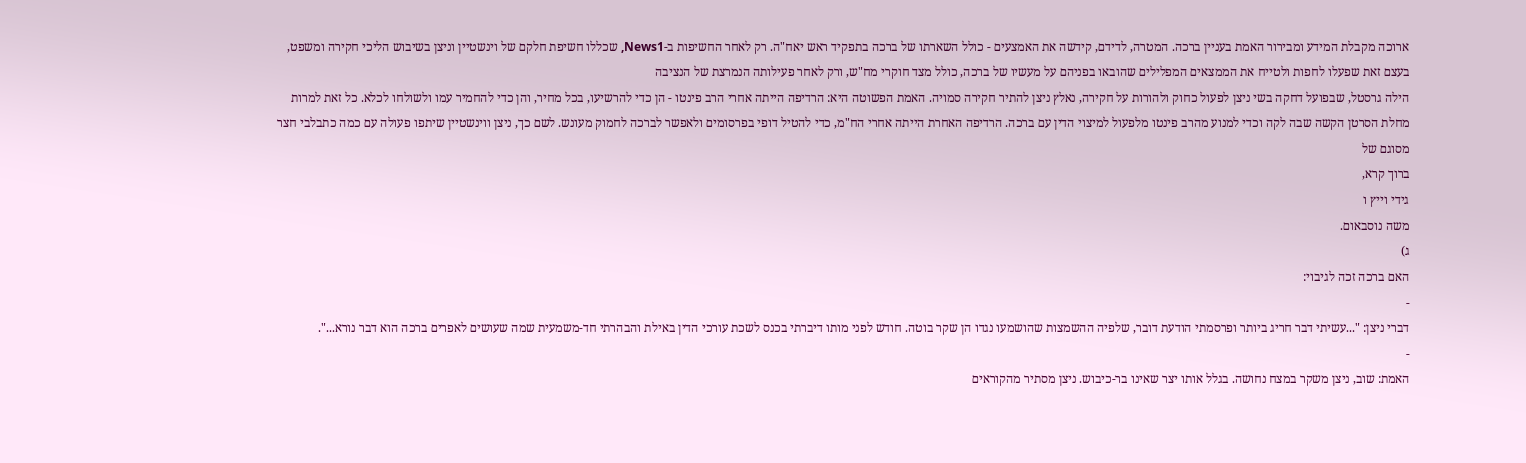ארוכה מקבלת המידע ומבירור האמת בעניין ברכה. המטרה, לדידם, קידשה את האמצעים - כולל השארתו של ברכה בתפקיד ראש יאח"ה. רק לאחר החשיפות ב-News1, שכללו חשיפת חלקם של וינשטיין וניצן בשיבוש הליכי חקירה ומשפט, בעצם זאת שפעלו לחפות ולטייח את הממצאים המפלילים שהובאו בפניהם על מעשיו של ברכה, כולל מצד חוקרי מח"ש, ורק לאחר פעילותה הנמרצת של הנציבה
הילה גרסטל, שבפועל דחקה בשי ניצן לפעול כחוק ולהורות על חקירה, נאלץ ניצן להתיר חקירה סמויה. האמת הפשוטה היא: הרדיפה הייתה אחרי הרב פינטו - הן כדי להרשיעו, בכל מחיר, והן כדי להחמיר עמו ולשולחו לכלא. כל זאת למרות מחלת הסרטן הקשה שבה לקה וכדי למנוע מהרב פינטו מלפעול למיצוי הדין עם ברכה. הרדיפה האחרת הייתה אחרי הח"מ, כדי להטיל דופי בפרסומים ולאפשר לברכה לחמוק מעונש. לשם כך, ניצן ווינשטיין שיתפו פעולה עם כמה כתבלבי חצר מסוגם של
ברוך קרא,
גידי וייץ ו
משה נוסבאום.
ג)
האם ברכה זכה לגיבוי:
-
דברי ניצן: "...עשיתי דבר חריג ביותר ופרסמתי הודעת דובר, שלפיה ההשמצות שהושמעו נגדו הן שקר בוטה. חודש לפני מותו דיברתי בכנס לשכת עורכי הדין באילת והבהרתי חד-משמעית שמה שעושים לאפרים ברכה הוא דבר נורא...".
-
האמת: שוב, ניצן משקר במצח נחושה. בגלל אותו יצר שאינו בר-כיבוש. ניצן מסתיר מהקוראים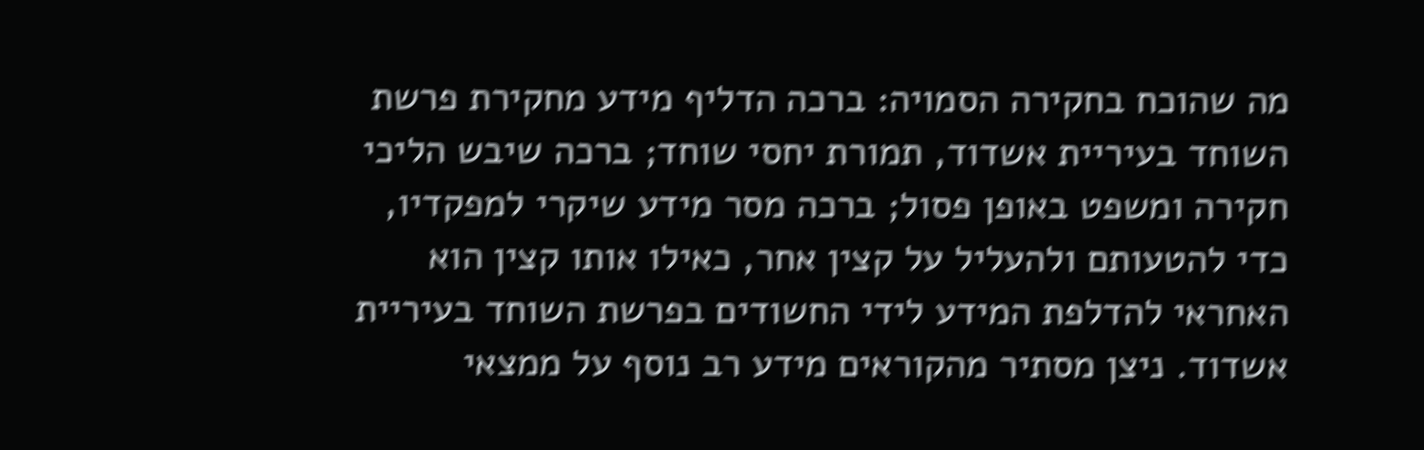מה שהוכח בחקירה הסמויה: ברכה הדליף מידע מחקירת פרשת השוחד בעיריית אשדוד, תמורת יחסי שוחד; ברכה שיבש הליכי חקירה ומשפט באופן פסול; ברכה מסר מידע שיקרי למפקדיו, כדי להטעותם ולהעליל על קצין אחר, כאילו אותו קצין הוא האחראי להדלפת המידע לידי החשודים בפרשת השוחד בעיריית אשדוד. ניצן מסתיר מהקוראים מידע רב נוסף על ממצאי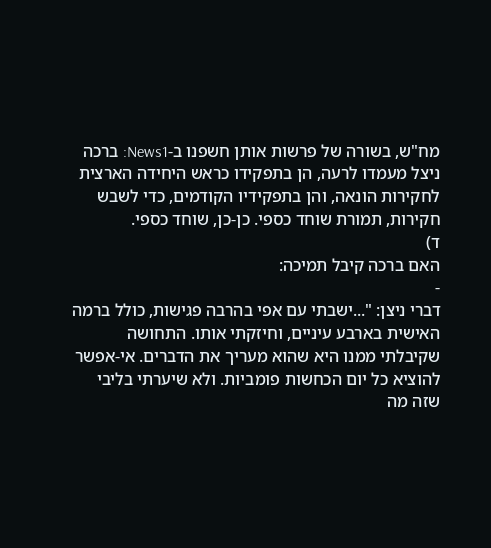מח"ש, בשורה של פרשות אותן חשפנו ב-News1: ברכה ניצל מעמדו לרעה, הן בתפקידו כראש היחידה הארצית לחקירות הונאה, והן בתפקידיו הקודמים, כדי לשבש חקירות, תמורת שוחד כספי. כן-כן, שוחד כספי.
ד)
האם ברכה קיבל תמיכה:
-
דברי ניצן: "...ישבתי עם אפי בהרבה פגישות, כולל ברמה האישית בארבע עיניים, וחיזקתי אותו. התחושה שקיבלתי ממנו היא שהוא מעריך את הדברים. אי-אפשר להוציא כל יום הכחשות פומביות. ולא שיערתי בליבי שזה מה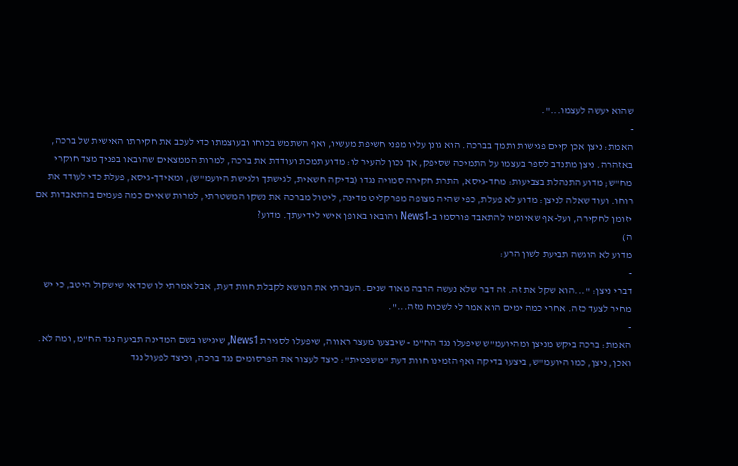שהוא יעשה לעצמו...".
-
האמת: ניצן אכן קיים פגישות ותמך בברכה. הוא גונן עליו מפני חשיפת מעשיו, ואף השתמש בכוחו ובעוצמתו כדי לעכב את חקירתו האישית של ברכה, באזהרה. ניצן מתנדב לספר בעצמו על התמיכה שסיפק, אך נכון להעיר לו: מדוע תמכת ועודדת את ברכה, למרות הממצאים שהובאו בפניך מצד חוקרי מח"ש; מדוע התנהלת בצביעות: מחד-גיסא, התרת חקירה סמויה נגדו (בדיקה חשאית, לגישתך ולגישת היועמ"ש), ומאידך-גיסא, פעלת כדי לעודד את רוחו. ועוד שאלה לניצן: מדוע לא פעלת, כפי שהיה מצופה מפרקליט מדינה, ליטול מברכה את נשקו המשטרתי, למרות שאיים כמה פעמים בהתאבדות אם יזומן לחקירה, ועל-אף שאיומיו להתאבד פורסמו ב-News1 והובאו באופן אישי לידיעתך. מדוע?
ה)
מדוע לא הוגשה תביעת לשון הרע:
-
דברי ניצן: "...הוא שקל את זה. זה דבר שלא נעשה הרבה מאוד שנים. העברתי את הנושא לקבלת חוות דעת, אבל אמרתי לו שכדאי שישקול היטב, כי יש מחיר לצעד כזה. אחרי כמה ימים הוא אמר לי לשכוח מזה...".
-
האמת: ברכה ביקש מניצן ומהיועמ"ש שיפעלו נגד הח"מ - שיבצעו מעצר ראווה, שיפעלו לסגירת News1, שיגישו בשם המדינה תביעה נגד הח"מ, ומה לא. ואכן, ניצן, כמו היועמ"ש, ביצעו בדיקה ואף הזמינו חוות דעת "משפטית": כיצד לעצור את הפרסומים נגד ברכה, וכיצד לפעול נגד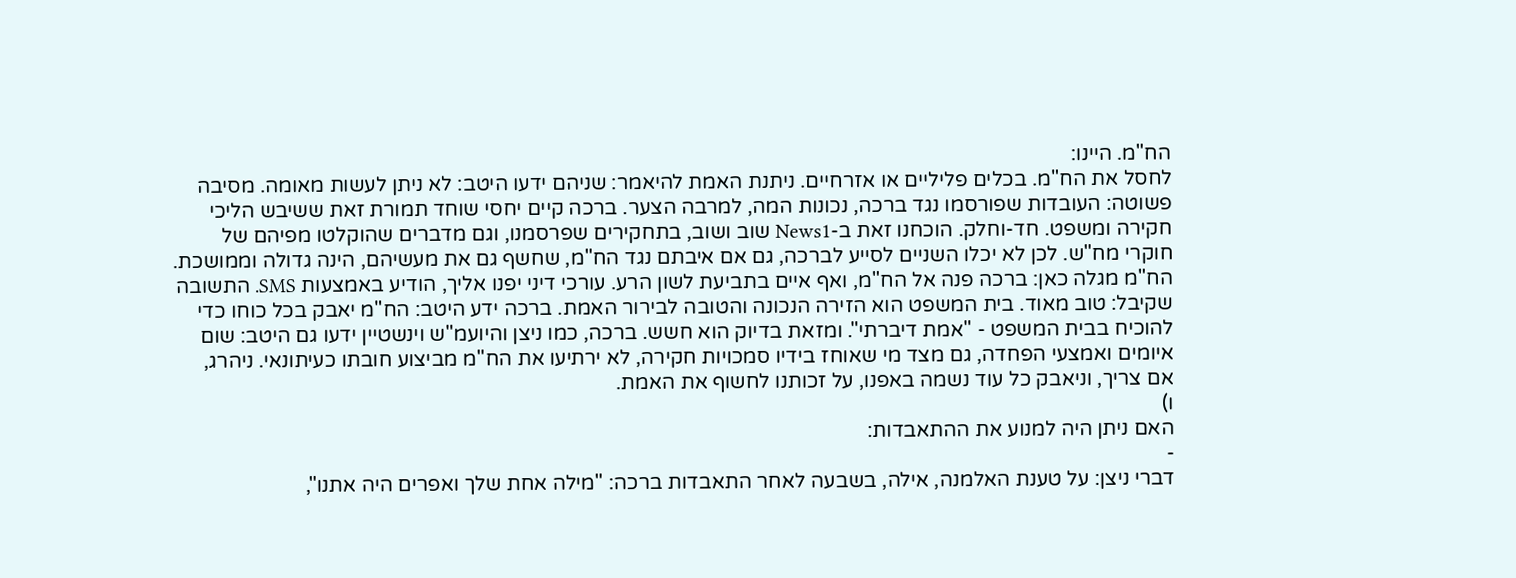הח"מ. היינו:
לחסל את הח"מ. בכלים פליליים או אזרחיים. ניתנת האמת להיאמר: שניהם ידעו היטב: לא ניתן לעשות מאומה. מסיבה פשוטה: העובדות שפורסמו נגד ברכה, נכונות המה, למרבה הצער. ברכה קיים יחסי שוחד תמורת זאת ששיבש הליכי חקירה ומשפט. חד-וחלק. הוכחנו זאת ב-News1 שוב ושוב, בתחקירים שפרסמנו, וגם מדברים שהוקלטו מפיהם של חוקרי מח"ש. לכן לא יכלו השניים לסייע לברכה, גם אם איבתם נגד הח"מ, שחשף גם את מעשיהם, הינה גדולה וממושכת. הח"מ מגלה כאן: ברכה פנה אל הח"מ, ואף איים בתביעת לשון הרע. עורכי דיני יפנו אליך, הודיע באמצעות SMS. התשובה שקיבל: טוב מאוד. בית המשפט הוא הזירה הנכונה והטובה לבירור האמת. ברכה ידע היטב: הח"מ יאבק בכל כוחו כדי להוכיח בבית המשפט - "אמת דיברתי". ומזאת בדיוק הוא חשש. ברכה, כמו ניצן והיועמ"ש וינשטיין ידעו גם היטב: שום איומים ואמצעי הפחדה, גם מצד מי שאוחז בידיו סמכויות חקירה, לא ירתיעו את הח"מ מביצוע חובתו כעיתונאי. ניהרג, אם צריך, וניאבק כל עוד נשמה באפנו, על זכותנו לחשוף את האמת.
ו)
האם ניתן היה למנוע את ההתאבדות:
-
דברי ניצן: על טענת האלמנה, אילה, בשבעה לאחר התאבדות ברכה: "מילה אחת שלך ואפרים היה אתנו",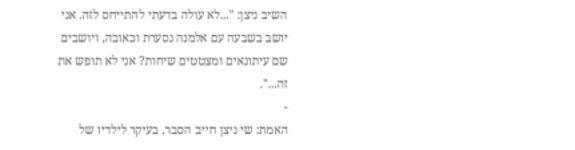השיב ניצן: "...לא עולה בדעתי להתייחס לזה. אני יושב בשבעה עם אלמנה נסערת וכאובה, ויושבים שם עיתונאים ומצטטים שיחות? אני לא תופש את זה...".
-
האמת: שי ניצן חייב הסבר, בעיקר לילדיו של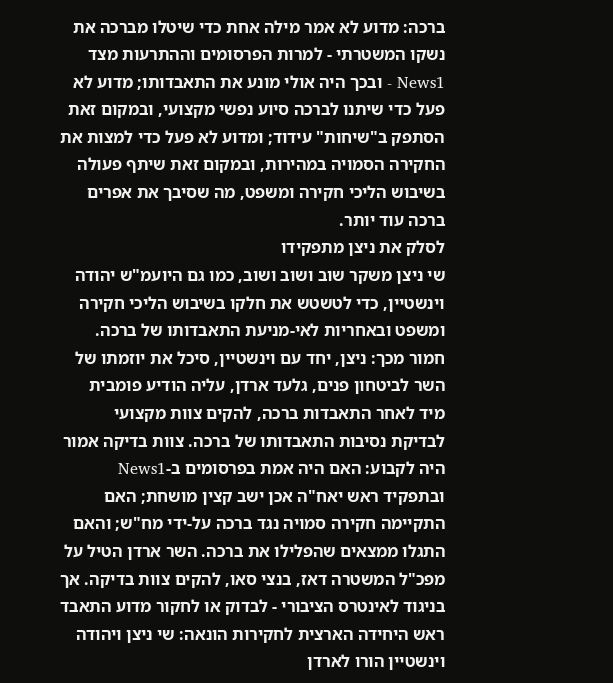ברכה: מדוע לא אמר מילה אחת כדי שיטלו מברכה את נשקו המשטרתי - למרות הפרסומים וההתרעות מצד News1 - ובכך היה אולי מונע את התאבדותו; מדוע לא פעל כדי שיתנו לברכה סיוע נפשי מקצועי, ובמקום זאת הסתפק ב"שיחות" עידוד; ומדוע לא פעל כדי למצות את החקירה הסמויה במהירות, ובמקום זאת שיתף פעולה בשיבוש הליכי חקירה ומשפט, מה שסיבך את אפרים ברכה עוד יותר.
לסלק את ניצן מתפקידו
שי ניצן משקר שוב ושוב ושוב, כמו גם היועמ"ש יהודה וינשטיין, כדי לטשטש את חלקו בשיבוש הליכי חקירה ומשפט ובאחריות לאי-מניעת התאבדותו של ברכה. חמור מכך: ניצן, יחד עם וינשטיין, סיכל את יוזמתו של השר לביטחון פנים, גלעד ארדן, עליה הודיע פומבית מיד לאחר התאבדות ברכה, להקים צוות מקצועי לבדיקת נסיבות התאבדותו של ברכה. צוות בדיקה אמור היה לקבוע: האם היה אמת בפרסומים ב-News1 ובתפקיד ראש יאח"ה אכן ישב קצין מושחת; האם התקיימה חקירה סמויה נגד ברכה על-ידי מח"ש; והאם התגלו ממצאים שהפלילו את ברכה. השר ארדן הטיל על מפכ"ל המשטרה דאז, בנצי סאו, להקים צוות בדיקה. אך בניגוד לאינטרס הציבורי - לבדוק או לחקור מדוע התאבד ראש היחידה הארצית לחקירות הונאה: שי ניצן ויהודה וינשטיין הורו לארדן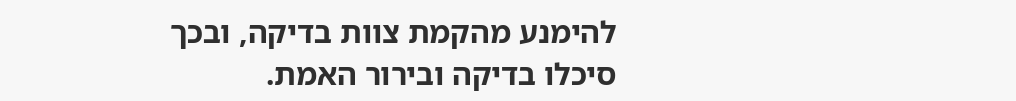להימנע מהקמת צוות בדיקה, ובכך סיכלו בדיקה ובירור האמת.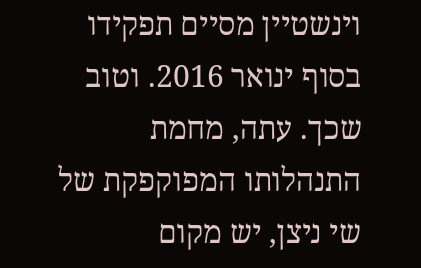וינשטיין מסיים תפקידו בסוף ינואר 2016. וטוב שכך. עתה, מחמת התנהלותו המפוקפקת של שי ניצן, יש מקום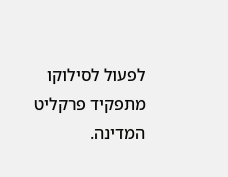לפעול לסילוקו מתפקיד פרקליט המדינה.